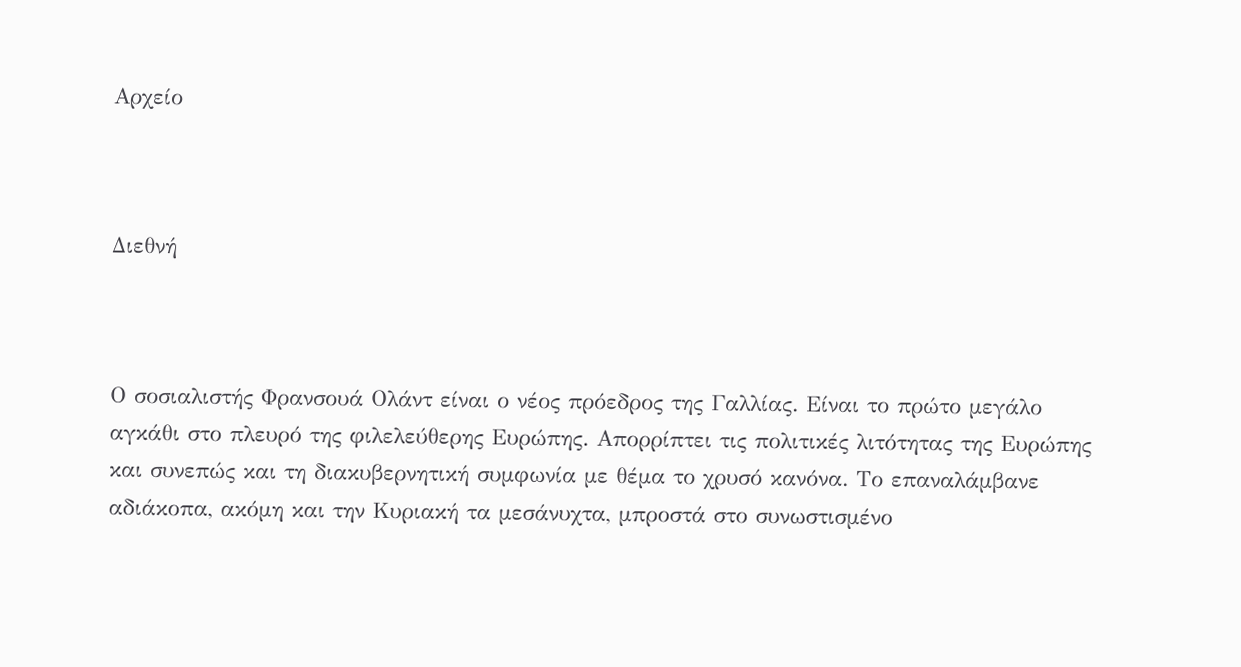Αρχείο



Διεθνή



Ο σοσιαλιστής Φρανσουά Ολάντ είναι ο νέος πρόεδρος της Γαλλίας. Είναι το πρώτο μεγάλο αγκάθι στο πλευρό της φιλελεύθερης Ευρώπης. Απορρίπτει τις πολιτικές λιτότητας της Ευρώπης και συνεπώς και τη διακυβερνητική συμφωνία με θέμα το χρυσό κανόνα. Το επαναλάμβανε αδιάκοπα, ακόμη και την Κυριακή τα μεσάνυχτα, μπροστά στο συνωστισμένο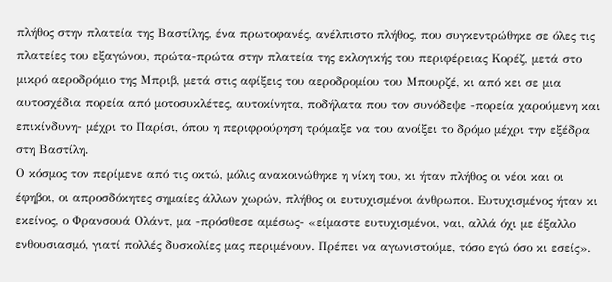πλήθος στην πλατεία της Βαστίλης, ένα πρωτοφανές, ανέλπιστο πλήθος, που συγκεντρώθηκε σε όλες τις πλατείες του εξαγώνου, πρώτα-πρώτα στην πλατεία της εκλογικής του περιφέρειας Κορέζ, μετά στο μικρό αεροδρόμιο της Μπριβ, μετά στις αφίξεις του αεροδρομίου του Μπουρζέ, κι από κει σε μια αυτοσχέδια πορεία από μοτοσυκλέτες, αυτοκίνητα, ποδήλατα που τον συνόδεψε -πορεία χαρούμενη και επικίνδυνη- μέχρι το Παρίσι, όπου η περιφρούρηση τρόμαξε να του ανοίξει το δρόμο μέχρι την εξέδρα στη Βαστίλη.
Ο κόσμος τον περίμενε από τις οκτώ, μόλις ανακοινώθηκε η νίκη του, κι ήταν πλήθος οι νέοι και οι έφηβοι, οι απροσδόκητες σημαίες άλλων χωρών, πλήθος οι ευτυχισμένοι άνθρωποι. Ευτυχισμένος ήταν κι εκείνος, ο Φρανσουά Ολάντ, μα -πρόσθεσε αμέσως- «είμαστε ευτυχισμένοι, ναι, αλλά όχι με έξαλλο ενθουσιασμό, γιατί πολλές δυσκολίες μας περιμένουν. Πρέπει να αγωνιστούμε, τόσο εγώ όσο κι εσείς».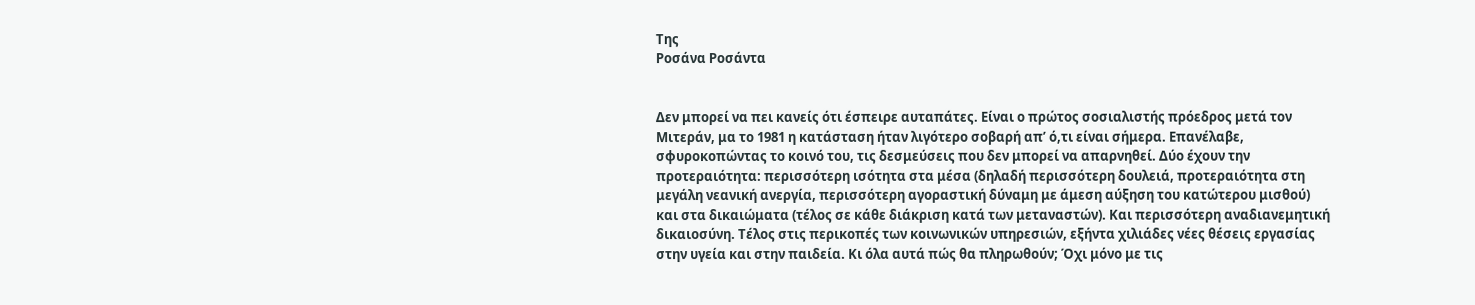Της
Ροσάνα Ροσάντα


Δεν μπορεί να πει κανείς ότι έσπειρε αυταπάτες. Είναι ο πρώτος σοσιαλιστής πρόεδρος μετά τον Μιτεράν, μα το 1981 η κατάσταση ήταν λιγότερο σοβαρή απ’ ό,τι είναι σήμερα. Επανέλαβε, σφυροκοπώντας το κοινό του, τις δεσμεύσεις που δεν μπορεί να απαρνηθεί. Δύο έχουν την προτεραιότητα: περισσότερη ισότητα στα μέσα (δηλαδή περισσότερη δουλειά, προτεραιότητα στη μεγάλη νεανική ανεργία, περισσότερη αγοραστική δύναμη με άμεση αύξηση του κατώτερου μισθού) και στα δικαιώματα (τέλος σε κάθε διάκριση κατά των μεταναστών). Και περισσότερη αναδιανεμητική δικαιοσύνη. Τέλος στις περικοπές των κοινωνικών υπηρεσιών, εξήντα χιλιάδες νέες θέσεις εργασίας στην υγεία και στην παιδεία. Κι όλα αυτά πώς θα πληρωθούν; Όχι μόνο με τις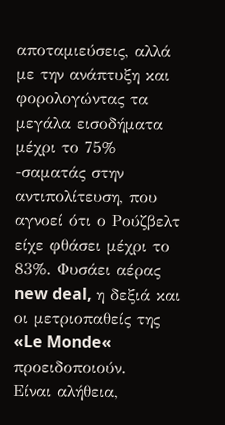αποταμιεύσεις, αλλά με την ανάπτυξη και φορολογώντας τα μεγάλα εισοδήματα μέχρι το 75% -σαματάς στην αντιπολίτευση, που αγνοεί ότι ο Ρούζβελτ είχε φθάσει μέχρι το 83%. Φυσάει αέρας new deal, η δεξιά και οι μετριοπαθείς της «Le Monde« προειδοποιούν.
Είναι αλήθεια,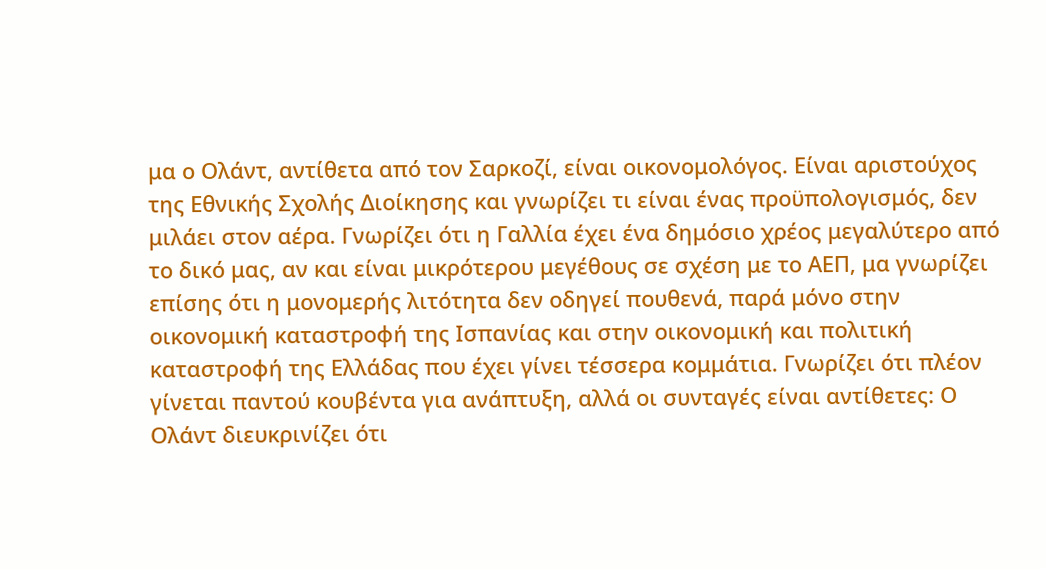μα ο Ολάντ, αντίθετα από τον Σαρκοζί, είναι οικονομολόγος. Είναι αριστούχος της Εθνικής Σχολής Διοίκησης και γνωρίζει τι είναι ένας προϋπολογισμός, δεν μιλάει στον αέρα. Γνωρίζει ότι η Γαλλία έχει ένα δημόσιο χρέος μεγαλύτερο από το δικό μας, αν και είναι μικρότερου μεγέθους σε σχέση με το ΑΕΠ, μα γνωρίζει επίσης ότι η μονομερής λιτότητα δεν οδηγεί πουθενά, παρά μόνο στην οικονομική καταστροφή της Ισπανίας και στην οικονομική και πολιτική καταστροφή της Ελλάδας που έχει γίνει τέσσερα κομμάτια. Γνωρίζει ότι πλέον γίνεται παντού κουβέντα για ανάπτυξη, αλλά οι συνταγές είναι αντίθετες: Ο Ολάντ διευκρινίζει ότι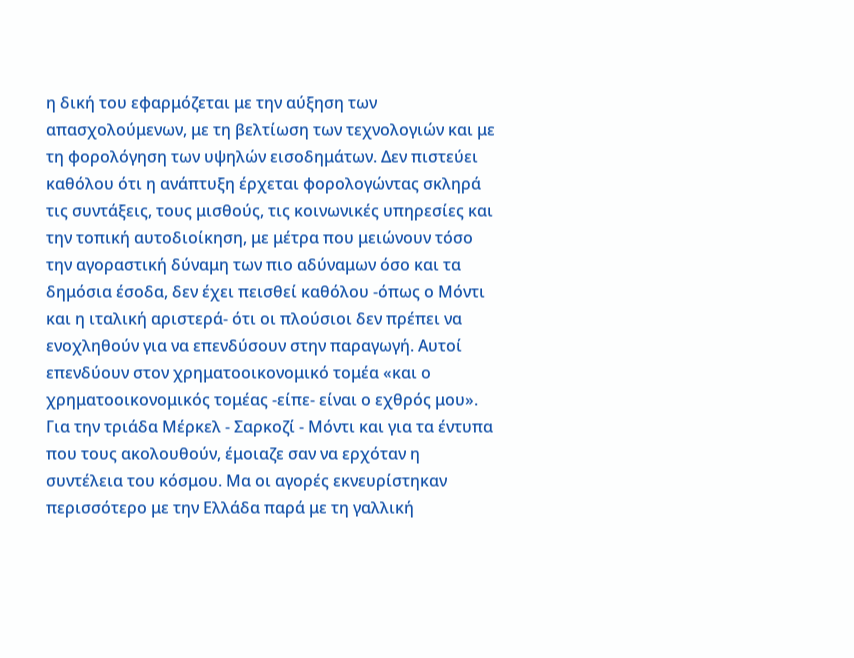η δική του εφαρμόζεται με την αύξηση των απασχολούμενων, με τη βελτίωση των τεχνολογιών και με τη φορολόγηση των υψηλών εισοδημάτων. Δεν πιστεύει καθόλου ότι η ανάπτυξη έρχεται φορολογώντας σκληρά τις συντάξεις, τους μισθούς, τις κοινωνικές υπηρεσίες και την τοπική αυτοδιοίκηση, με μέτρα που μειώνουν τόσο την αγοραστική δύναμη των πιο αδύναμων όσο και τα δημόσια έσοδα, δεν έχει πεισθεί καθόλου -όπως ο Μόντι και η ιταλική αριστερά- ότι οι πλούσιοι δεν πρέπει να ενοχληθούν για να επενδύσουν στην παραγωγή. Αυτοί επενδύουν στον χρηματοοικονομικό τομέα «και ο χρηματοοικονομικός τομέας -είπε- είναι ο εχθρός μου». Για την τριάδα Μέρκελ - Σαρκοζί - Μόντι και για τα έντυπα που τους ακολουθούν, έμοιαζε σαν να ερχόταν η συντέλεια του κόσμου. Μα οι αγορές εκνευρίστηκαν περισσότερο με την Ελλάδα παρά με τη γαλλική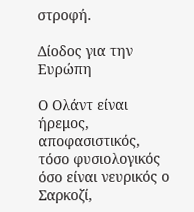στροφή.

Δίοδος για την Ευρώπη

Ο Ολάντ είναι ήρεμος, αποφασιστικός, τόσο φυσιολογικός όσο είναι νευρικός ο Σαρκοζί,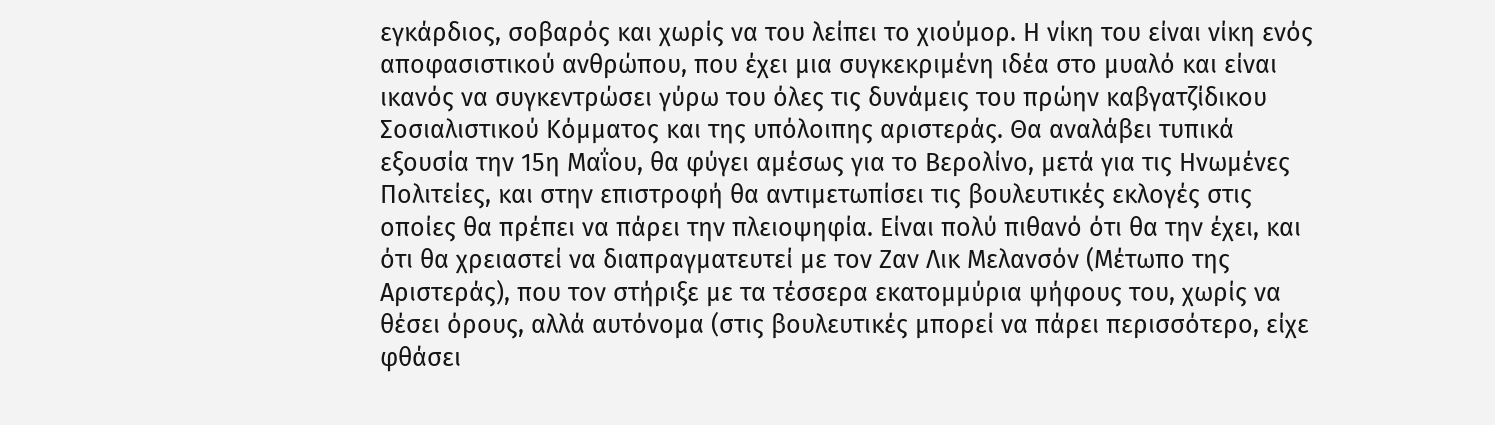εγκάρδιος, σοβαρός και χωρίς να του λείπει το χιούμορ. Η νίκη του είναι νίκη ενός αποφασιστικού ανθρώπου, που έχει μια συγκεκριμένη ιδέα στο μυαλό και είναι ικανός να συγκεντρώσει γύρω του όλες τις δυνάμεις του πρώην καβγατζίδικου Σοσιαλιστικού Κόμματος και της υπόλοιπης αριστεράς. Θα αναλάβει τυπικά εξουσία την 15η Μαΐου, θα φύγει αμέσως για το Βερολίνο, μετά για τις Ηνωμένες Πολιτείες, και στην επιστροφή θα αντιμετωπίσει τις βουλευτικές εκλογές στις οποίες θα πρέπει να πάρει την πλειοψηφία. Είναι πολύ πιθανό ότι θα την έχει, και ότι θα χρειαστεί να διαπραγματευτεί με τον Ζαν Λικ Μελανσόν (Μέτωπο της Αριστεράς), που τον στήριξε με τα τέσσερα εκατομμύρια ψήφους του, χωρίς να θέσει όρους, αλλά αυτόνομα (στις βουλευτικές μπορεί να πάρει περισσότερο, είχε φθάσει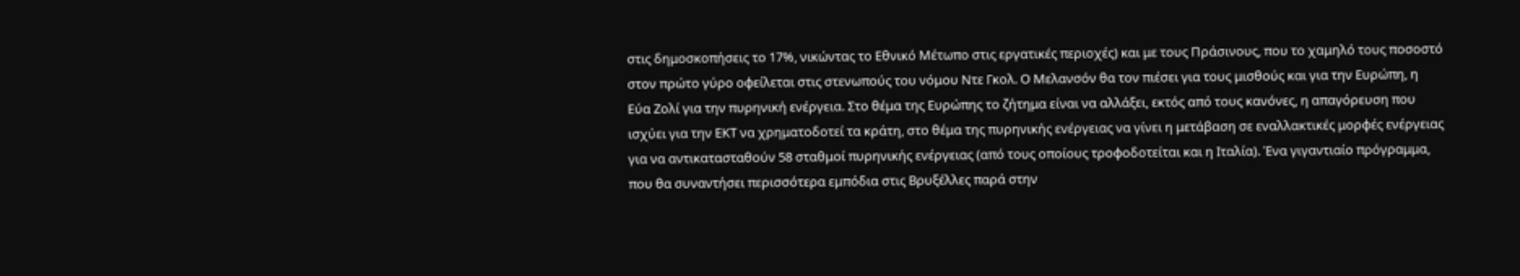στις δημοσκοπήσεις το 17%, νικώντας το Εθνικό Μέτωπο στις εργατικές περιοχές) και με τους Πράσινους, που το χαμηλό τους ποσοστό στον πρώτο γύρο οφείλεται στις στενωπούς του νόμου Ντε Γκολ. Ο Μελανσόν θα τον πιέσει για τους μισθούς και για την Ευρώπη, η Εύα Ζολί για την πυρηνική ενέργεια. Στο θέμα της Ευρώπης το ζήτημα είναι να αλλάξει, εκτός από τους κανόνες, η απαγόρευση που ισχύει για την ΕΚΤ να χρηματοδοτεί τα κράτη, στο θέμα της πυρηνικής ενέργειας να γίνει η μετάβαση σε εναλλακτικές μορφές ενέργειας για να αντικατασταθούν 58 σταθμοί πυρηνικής ενέργειας (από τους οποίους τροφοδοτείται και η Ιταλία). Ένα γιγαντιαίο πρόγραμμα, που θα συναντήσει περισσότερα εμπόδια στις Βρυξέλλες παρά στην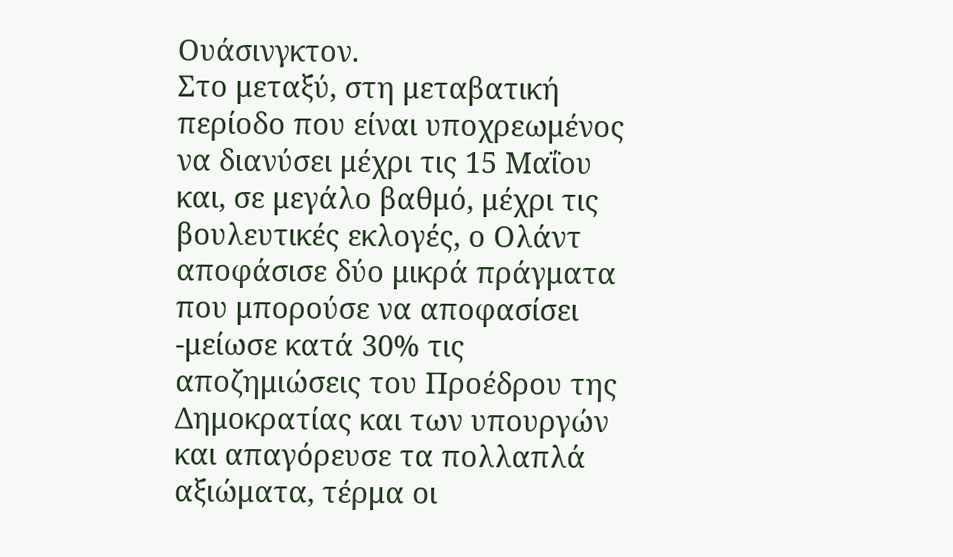Ουάσινγκτον.
Στο μεταξύ, στη μεταβατική περίοδο που είναι υποχρεωμένος να διανύσει μέχρι τις 15 Μαΐου και, σε μεγάλο βαθμό, μέχρι τις βουλευτικές εκλογές, ο Ολάντ αποφάσισε δύο μικρά πράγματα που μπορούσε να αποφασίσει -μείωσε κατά 30% τις αποζημιώσεις του Προέδρου της Δημοκρατίας και των υπουργών και απαγόρευσε τα πολλαπλά αξιώματα, τέρμα οι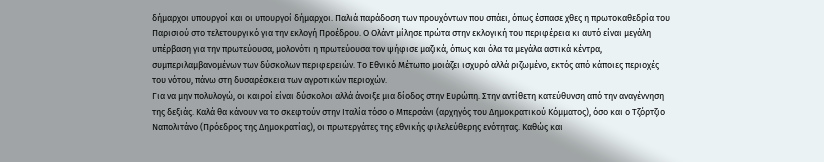δήμαρχοι υπουργοί και οι υπουργοί δήμαρχοι. Παλιά παράδοση των προυχόντων που σπάει, όπως έσπασε χθες η πρωτοκαθεδρία του Παρισιού στο τελετουργικό για την εκλογή Προέδρου. Ο Ολάντ μίλησε πρώτα στην εκλογική του περιφέρεια κι αυτό είναι μεγάλη υπέρβαση για την πρωτεύουσα, μολονότι η πρωτεύουσα τον ψήφισε μαζικά, όπως και όλα τα μεγάλα αστικά κέντρα, συμπεριλαμβανομένων των δύσκολων περιφερειών. Το Εθνικό Μέτωπο μοιάζει ισχυρό αλλά ριζωμένο, εκτός από κάποιες περιοχές του νότου, πάνω στη δυσαρέσκεια των αγροτικών περιοχών.
Για να μην πολυλογώ, οι καιροί είναι δύσκολοι αλλά άνοιξε μια δίοδος στην Ευρώπη. Στην αντίθετη κατεύθυνση από την αναγέννηση της δεξιάς. Καλά θα κάνουν να το σκεφτούν στην Ιταλία τόσο ο Μπερσάνι (αρχηγός του Δημοκρατικού Κόμματος), όσο και ο Τζόρτζιο Ναπολιτάνο (Πρόεδρος της Δημοκρατίας), οι πρωτεργάτες της εθνικής φιλελεύθερης ενότητας. Καθώς και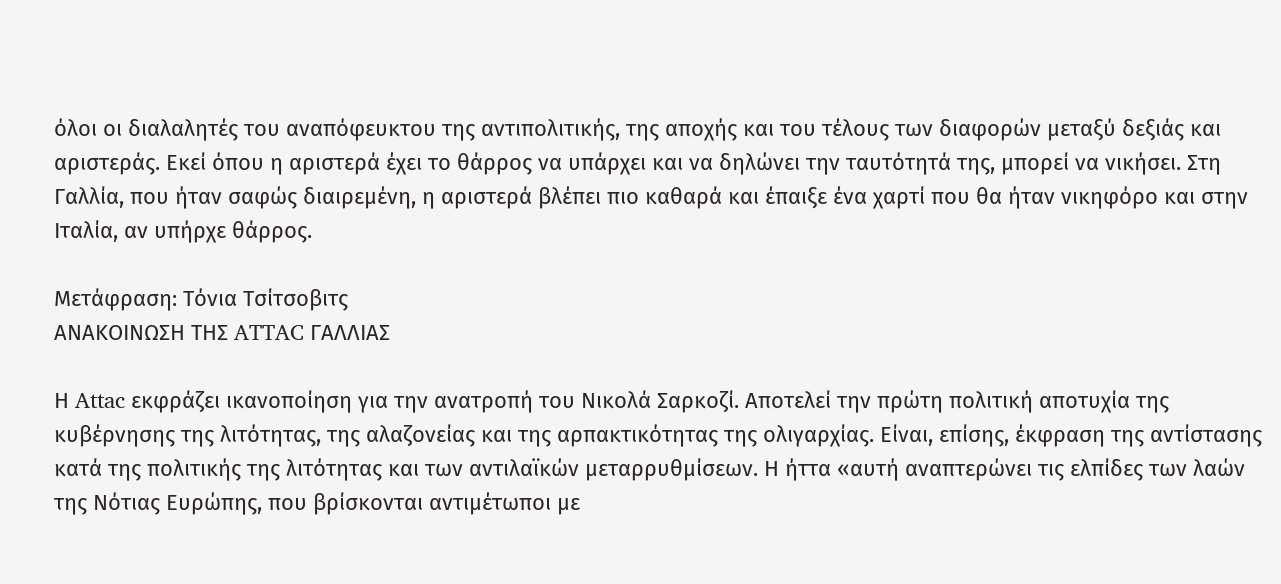όλοι οι διαλαλητές του αναπόφευκτου της αντιπολιτικής, της αποχής και του τέλους των διαφορών μεταξύ δεξιάς και αριστεράς. Εκεί όπου η αριστερά έχει το θάρρος να υπάρχει και να δηλώνει την ταυτότητά της, μπορεί να νικήσει. Στη Γαλλία, που ήταν σαφώς διαιρεμένη, η αριστερά βλέπει πιο καθαρά και έπαιξε ένα χαρτί που θα ήταν νικηφόρο και στην Ιταλία, αν υπήρχε θάρρος.

Μετάφραση: Τόνια Τσίτσοβιτς
ΑΝΑΚΟΙΝΩΣΗ ΤΗΣ ATTAC ΓΑΛΛΙΑΣ

Η Attac εκφράζει ικανοποίηση για την ανατροπή του Νικολά Σαρκοζί. Αποτελεί την πρώτη πολιτική αποτυχία της κυβέρνησης της λιτότητας, της αλαζονείας και της αρπακτικότητας της ολιγαρχίας. Είναι, επίσης, έκφραση της αντίστασης κατά της πολιτικής της λιτότητας και των αντιλαϊκών μεταρρυθμίσεων. Η ήττα «αυτή αναπτερώνει τις ελπίδες των λαών της Νότιας Ευρώπης, που βρίσκονται αντιμέτωποι με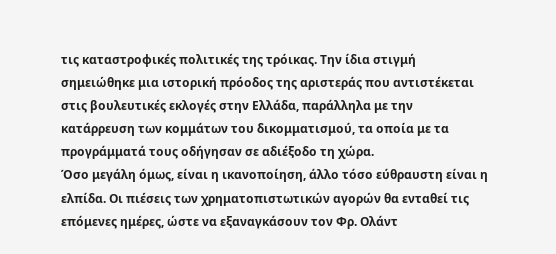τις καταστροφικές πολιτικές της τρόικας. Την ίδια στιγμή σημειώθηκε μια ιστορική πρόοδος της αριστεράς που αντιστέκεται στις βουλευτικές εκλογές στην Ελλάδα, παράλληλα με την κατάρρευση των κομμάτων του δικομματισμού, τα οποία με τα προγράμματά τους οδήγησαν σε αδιέξοδο τη χώρα.
Όσο μεγάλη όμως, είναι η ικανοποίηση, άλλο τόσο εύθραυστη είναι η ελπίδα. Οι πιέσεις των χρηματοπιστωτικών αγορών θα ενταθεί τις επόμενες ημέρες, ώστε να εξαναγκάσουν τον Φρ. Ολάντ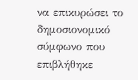να επικυρώσει το δημοσιονομικό σύμφωνο που επιβλήθηκε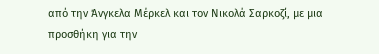από την Άνγκελα Μέρκελ και τον Νικολά Σαρκοζί, με μια προσθήκη για την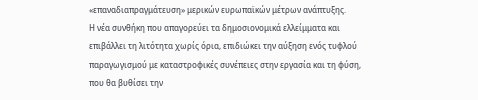«επαναδιαπραγμάτευση» μερικών ευρωπαϊκών μέτρων ανάπτυξης.
Η νέα συνθήκη που απαγορεύει τα δημοσιονομικά ελλείμματα και επιβάλλει τη λιτότητα χωρίς όρια, επιδιώκει την αύξηση ενός τυφλού παραγωγισμού με καταστροφικές συνέπειες στην εργασία και τη φύση, που θα βυθίσει την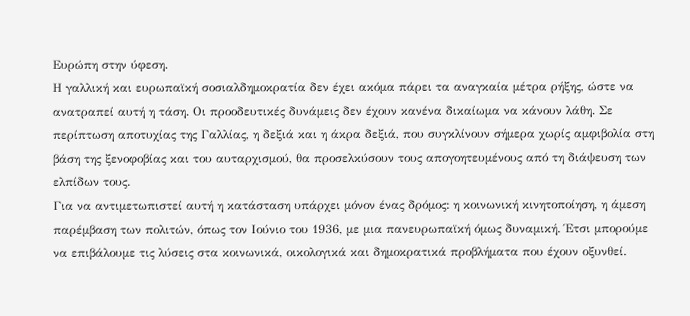Ευρώπη στην ύφεση.
Η γαλλική και ευρωπαϊκή σοσιαλδημοκρατία δεν έχει ακόμα πάρει τα αναγκαία μέτρα ρήξης, ώστε να ανατραπεί αυτή η τάση. Οι προοδευτικές δυνάμεις δεν έχουν κανένα δικαίωμα να κάνουν λάθη. Σε περίπτωση αποτυχίας της Γαλλίας, η δεξιά και η άκρα δεξιά, που συγκλίνουν σήμερα χωρίς αμφιβολία στη βάση της ξενοφοβίας και του αυταρχισμού, θα προσελκύσουν τους απογοητευμένους από τη διάψευση των ελπίδων τους.
Για να αντιμετωπιστεί αυτή η κατάσταση υπάρχει μόνον ένας δρόμος: η κοινωνική κινητοποίηση, η άμεση παρέμβαση των πολιτών, όπως τον Ιούνιο του 1936, με μια πανευρωπαϊκή όμως δυναμική. Έτσι μπορούμε να επιβάλουμε τις λύσεις στα κοινωνικά, οικολογικά και δημοκρατικά προβλήματα που έχουν οξυνθεί.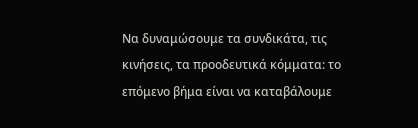Να δυναμώσουμε τα συνδικάτα, τις κινήσεις, τα προοδευτικά κόμματα: το επόμενο βήμα είναι να καταβάλουμε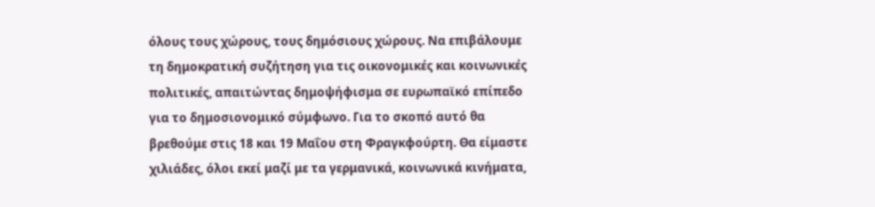όλους τους χώρους, τους δημόσιους χώρους. Να επιβάλουμε τη δημοκρατική συζήτηση για τις οικονομικές και κοινωνικές πολιτικές, απαιτώντας δημοψήφισμα σε ευρωπαϊκό επίπεδο για το δημοσιονομικό σύμφωνο. Για το σκοπό αυτό θα βρεθούμε στις 18 και 19 Μαΐου στη Φραγκφούρτη. Θα είμαστε  χιλιάδες, όλοι εκεί μαζί με τα γερμανικά, κοινωνικά κινήματα,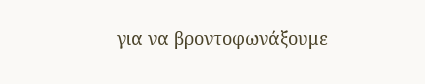για να βροντοφωνάξουμε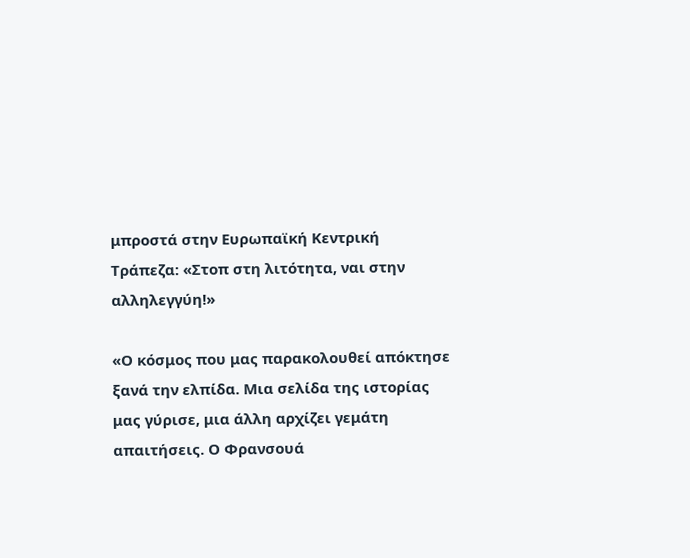μπροστά στην Ευρωπαϊκή Κεντρική Τράπεζα: «Στοπ στη λιτότητα, ναι στην αλληλεγγύη!»

«Ο κόσμος που μας παρακολουθεί απόκτησε ξανά την ελπίδα. Μια σελίδα της ιστορίας μας γύρισε, μια άλλη αρχίζει γεμάτη απαιτήσεις. Ο Φρανσουά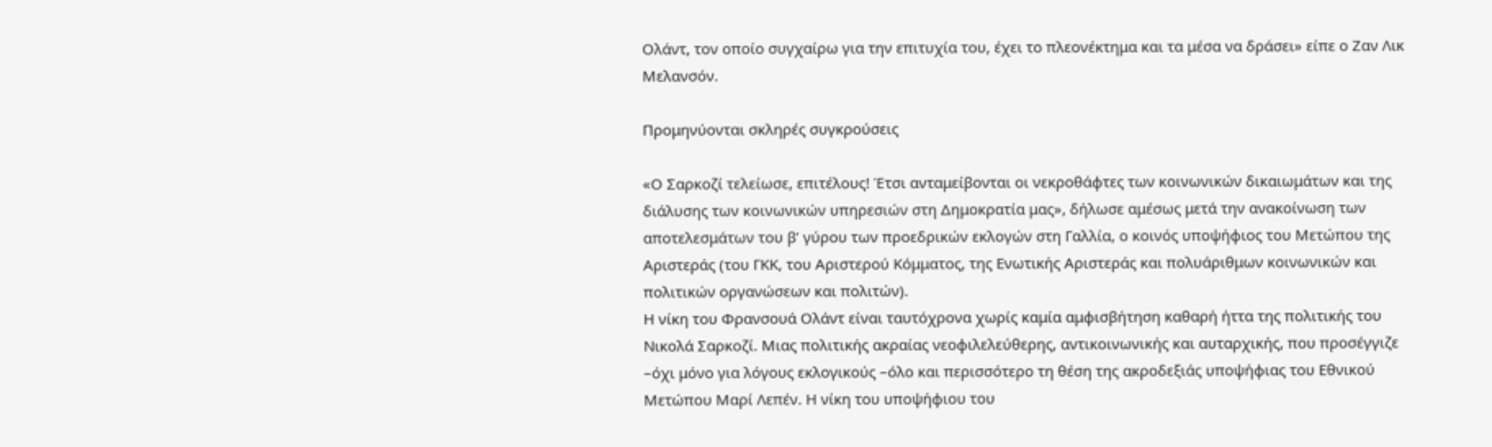Ολάντ, τον οποίο συγχαίρω για την επιτυχία του, έχει το πλεονέκτημα και τα μέσα να δράσει» είπε ο Ζαν Λικ Μελανσόν.

Προμηνύονται σκληρές συγκρούσεις

«Ο Σαρκοζί τελείωσε, επιτέλους! Έτσι ανταμείβονται οι νεκροθάφτες των κοινωνικών δικαιωμάτων και της διάλυσης των κοινωνικών υπηρεσιών στη Δημοκρατία μας», δήλωσε αμέσως μετά την ανακοίνωση των αποτελεσμάτων του β’ γύρου των προεδρικών εκλογών στη Γαλλία, ο κοινός υποψήφιος του Μετώπου της Αριστεράς (του ΓΚΚ, του Αριστερού Κόμματος, της Ενωτικής Αριστεράς και πολυάριθμων κοινωνικών και πολιτικών οργανώσεων και πολιτών).
Η νίκη του Φρανσουά Ολάντ είναι ταυτόχρονα χωρίς καμία αμφισβήτηση καθαρή ήττα της πολιτικής του Νικολά Σαρκοζί. Μιας πολιτικής ακραίας νεοφιλελεύθερης, αντικοινωνικής και αυταρχικής, που προσέγγιζε –όχι μόνο για λόγους εκλογικούς –όλο και περισσότερο τη θέση της ακροδεξιάς υποψήφιας του Εθνικού Μετώπου Μαρί Λεπέν. Η νίκη του υποψήφιου του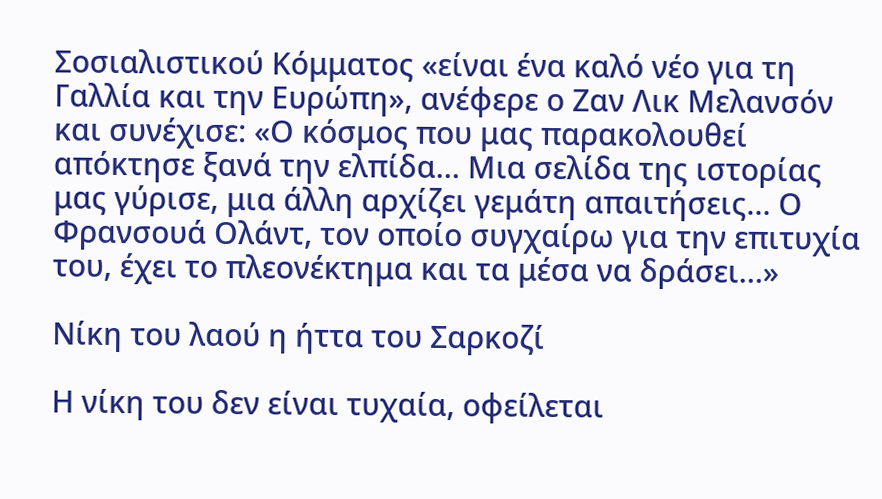Σοσιαλιστικού Κόμματος «είναι ένα καλό νέο για τη Γαλλία και την Ευρώπη», ανέφερε ο Ζαν Λικ Μελανσόν και συνέχισε: «Ο κόσμος που μας παρακολουθεί απόκτησε ξανά την ελπίδα… Μια σελίδα της ιστορίας μας γύρισε, μια άλλη αρχίζει γεμάτη απαιτήσεις… Ο Φρανσουά Ολάντ, τον οποίο συγχαίρω για την επιτυχία του, έχει το πλεονέκτημα και τα μέσα να δράσει…»

Νίκη του λαού η ήττα του Σαρκοζί

Η νίκη του δεν είναι τυχαία, οφείλεται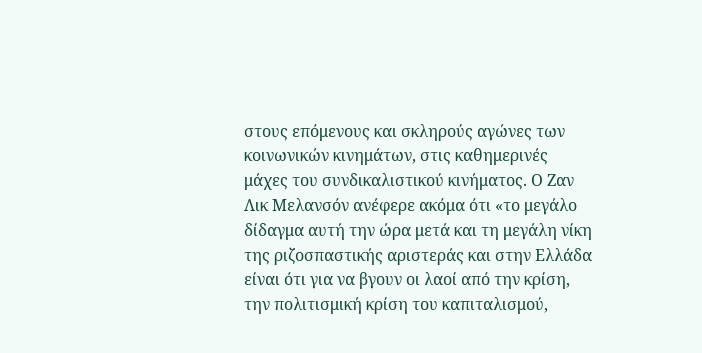στους επόμενους και σκληρούς αγώνες των κοινωνικών κινημάτων, στις καθημερινές μάχες του συνδικαλιστικού κινήματος. Ο Ζαν Λικ Μελανσόν ανέφερε ακόμα ότι «το μεγάλο δίδαγμα αυτή την ώρα μετά και τη μεγάλη νίκη της ριζοσπαστικής αριστεράς και στην Ελλάδα είναι ότι για να βγουν οι λαοί από την κρίση, την πολιτισμική κρίση του καπιταλισμού,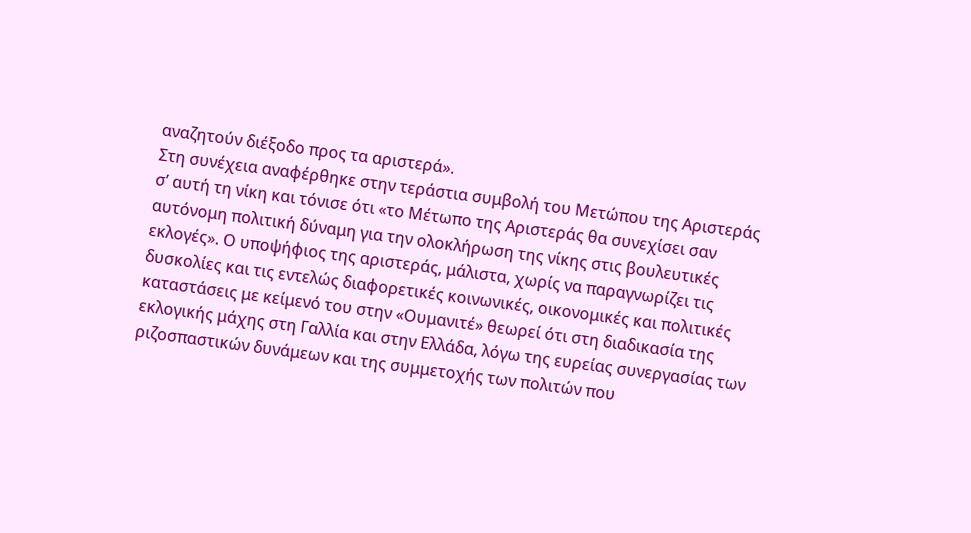αναζητούν διέξοδο προς τα αριστερά».
Στη συνέχεια αναφέρθηκε στην τεράστια συμβολή του Μετώπου της Αριστεράς σ’ αυτή τη νίκη και τόνισε ότι «το Μέτωπο της Αριστεράς θα συνεχίσει σαν αυτόνομη πολιτική δύναμη για την ολοκλήρωση της νίκης στις βουλευτικές εκλογές». Ο υποψήφιος της αριστεράς, μάλιστα, χωρίς να παραγνωρίζει τις δυσκολίες και τις εντελώς διαφορετικές κοινωνικές, οικονομικές και πολιτικές καταστάσεις με κείμενό του στην «Ουμανιτέ» θεωρεί ότι στη διαδικασία της εκλογικής μάχης στη Γαλλία και στην Ελλάδα, λόγω της ευρείας συνεργασίας των ριζοσπαστικών δυνάμεων και της συμμετοχής των πολιτών που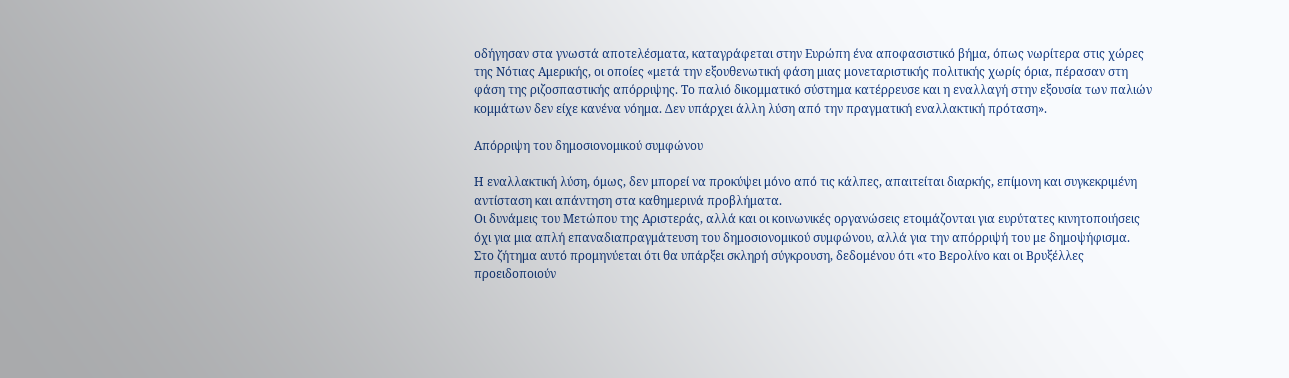οδήγησαν στα γνωστά αποτελέσματα, καταγράφεται στην Ευρώπη ένα αποφασιστικό βήμα, όπως νωρίτερα στις χώρες της Νότιας Αμερικής, οι οποίες «μετά την εξουθενωτική φάση μιας μονεταριστικής πολιτικής χωρίς όρια, πέρασαν στη φάση της ριζοσπαστικής απόρριψης. Το παλιό δικομματικό σύστημα κατέρρευσε και η εναλλαγή στην εξουσία των παλιών κομμάτων δεν είχε κανένα νόημα. Δεν υπάρχει άλλη λύση από την πραγματική εναλλακτική πρόταση».

Απόρριψη του δημοσιονομικού συμφώνου

Η εναλλακτική λύση, όμως, δεν μπορεί να προκύψει μόνο από τις κάλπες, απαιτείται διαρκής, επίμονη και συγκεκριμένη αντίσταση και απάντηση στα καθημερινά προβλήματα.
Οι δυνάμεις του Μετώπου της Αριστεράς, αλλά και οι κοινωνικές οργανώσεις ετοιμάζονται για ευρύτατες κινητοποιήσεις όχι για μια απλή επαναδιαπραγμάτευση του δημοσιονομικού συμφώνου, αλλά για την απόρριψή του με δημοψήφισμα.
Στο ζήτημα αυτό προμηνύεται ότι θα υπάρξει σκληρή σύγκρουση, δεδομένου ότι «το Βερολίνο και οι Βρυξέλλες προειδοποιούν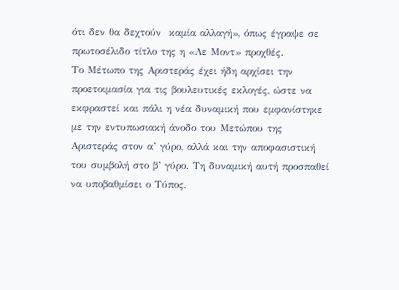ότι δεν θα δεχτούν  καμία αλλαγή», όπως έγραψε σε πρωτοσέλιδο τίτλο της η «Λε Μοντ» προχθές.
Το Μέτωπο της Αριστεράς έχει ήδη αρχίσει την προετοιμασία για τις βουλευτικές εκλογές, ώστε να εκφραστεί και πάλι η νέα δυναμική που εμφανίστηκε με την εντυπωσιακή άνοδο του Μετώπου της Αριστεράς στον α’ γύρο, αλλά και την αποφασιστική του συμβολή στο β’ γύρο. Τη δυναμική αυτή προσπαθεί να υποβαθμίσει ο Τύπος,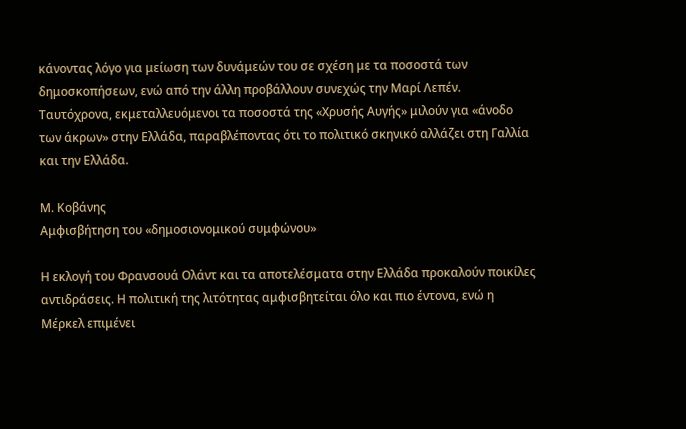κάνοντας λόγο για μείωση των δυνάμεών του σε σχέση με τα ποσοστά των δημοσκοπήσεων, ενώ από την άλλη προβάλλουν συνεχώς την Μαρί Λεπέν. Ταυτόχρονα, εκμεταλλευόμενοι τα ποσοστά της «Χρυσής Αυγής» μιλούν για «άνοδο των άκρων» στην Ελλάδα, παραβλέποντας ότι το πολιτικό σκηνικό αλλάζει στη Γαλλία και την Ελλάδα.

Μ. Κοβάνης
Αμφισβήτηση του «δημοσιονομικού συμφώνου»

Η εκλογή του Φρανσουά Ολάντ και τα αποτελέσματα στην Ελλάδα προκαλούν ποικίλες αντιδράσεις. Η πολιτική της λιτότητας αμφισβητείται όλο και πιο έντονα, ενώ η Μέρκελ επιμένει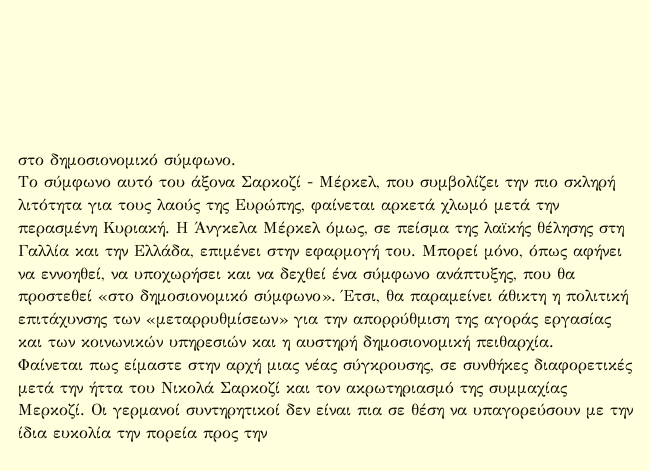στο δημοσιονομικό σύμφωνο.
Το σύμφωνο αυτό του άξονα Σαρκοζί - Μέρκελ, που συμβολίζει την πιο σκληρή λιτότητα για τους λαούς της Ευρώπης, φαίνεται αρκετά χλωμό μετά την περασμένη Κυριακή. Η Άνγκελα Μέρκελ όμως, σε πείσμα της λαϊκής θέλησης στη Γαλλία και την Ελλάδα, επιμένει στην εφαρμογή του. Μπορεί μόνο, όπως αφήνει να εννοηθεί, να υποχωρήσει και να δεχθεί ένα σύμφωνο ανάπτυξης, που θα προστεθεί «στο δημοσιονομικό σύμφωνο». Έτσι, θα παραμείνει άθικτη η πολιτική επιτάχυνσης των «μεταρρυθμίσεων» για την απορρύθμιση της αγοράς εργασίας και των κοινωνικών υπηρεσιών και η αυστηρή δημοσιονομική πειθαρχία.
Φαίνεται πως είμαστε στην αρχή μιας νέας σύγκρουσης, σε συνθήκες διαφορετικές μετά την ήττα του Νικολά Σαρκοζί και τον ακρωτηριασμό της συμμαχίας Μερκοζί. Οι γερμανοί συντηρητικοί δεν είναι πια σε θέση να υπαγορεύσουν με την ίδια ευκολία την πορεία προς την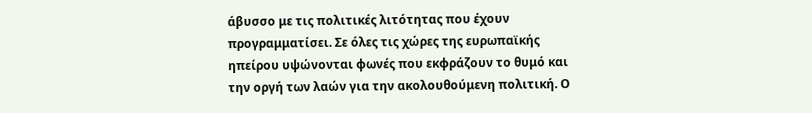άβυσσο με τις πολιτικές λιτότητας που έχουν προγραμματίσει. Σε όλες τις χώρες της ευρωπαϊκής ηπείρου υψώνονται φωνές που εκφράζουν το θυμό και την οργή των λαών για την ακολουθούμενη πολιτική. Ο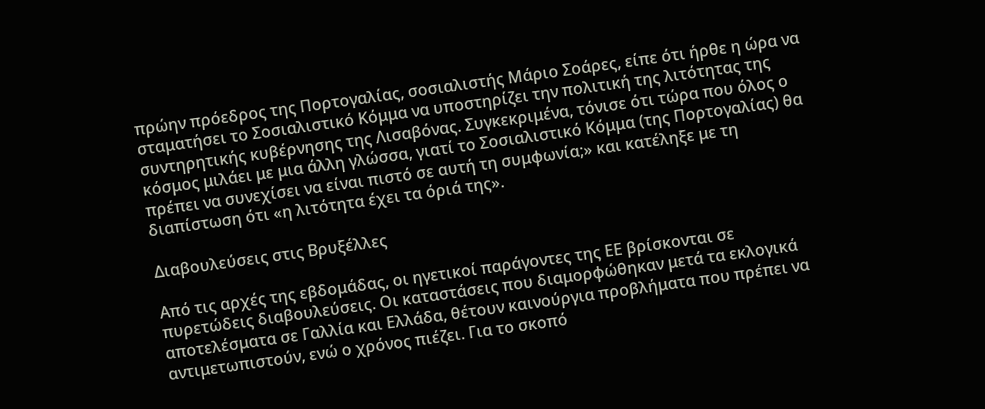πρώην πρόεδρος της Πορτογαλίας, σοσιαλιστής Μάριο Σοάρες, είπε ότι ήρθε η ώρα να σταματήσει το Σοσιαλιστικό Κόμμα να υποστηρίζει την πολιτική της λιτότητας της συντηρητικής κυβέρνησης της Λισαβόνας. Συγκεκριμένα, τόνισε ότι τώρα που όλος ο κόσμος μιλάει με μια άλλη γλώσσα, γιατί το Σοσιαλιστικό Κόμμα (της Πορτογαλίας) θα πρέπει να συνεχίσει να είναι πιστό σε αυτή τη συμφωνία;» και κατέληξε με τη διαπίστωση ότι «η λιτότητα έχει τα όριά της».

Διαβουλεύσεις στις Βρυξέλλες

Από τις αρχές της εβδομάδας, οι ηγετικοί παράγοντες της ΕΕ βρίσκονται σε πυρετώδεις διαβουλεύσεις. Οι καταστάσεις που διαμορφώθηκαν μετά τα εκλογικά αποτελέσματα σε Γαλλία και Ελλάδα, θέτουν καινούργια προβλήματα που πρέπει να αντιμετωπιστούν, ενώ ο χρόνος πιέζει. Για το σκοπό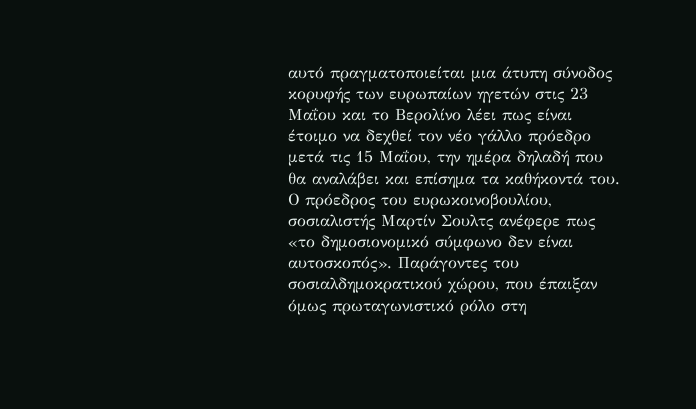αυτό πραγματοποιείται μια άτυπη σύνοδος κορυφής των ευρωπαίων ηγετών στις 23 Μαΐου και το Βερολίνο λέει πως είναι έτοιμο να δεχθεί τον νέο γάλλο πρόεδρο μετά τις 15 Μαΐου, την ημέρα δηλαδή που θα αναλάβει και επίσημα τα καθήκοντά του.
Ο πρόεδρος του ευρωκοινοβουλίου, σοσιαλιστής Μαρτίν Σουλτς ανέφερε πως «το δημοσιονομικό σύμφωνο δεν είναι αυτοσκοπός». Παράγοντες του σοσιαλδημοκρατικού χώρου, που έπαιξαν όμως πρωταγωνιστικό ρόλο στη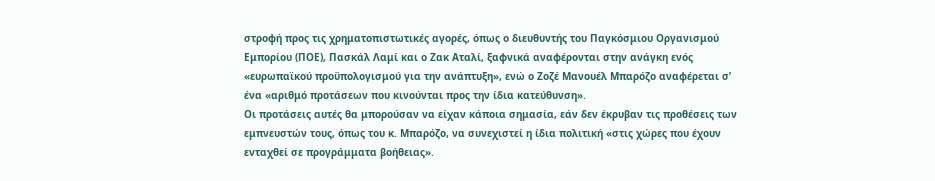στροφή προς τις χρηματοπιστωτικές αγορές, όπως ο διευθυντής του Παγκόσμιου Οργανισμού Εμπορίου (ΠΟΕ), Πασκάλ Λαμί και ο Ζακ Αταλί, ξαφνικά αναφέρονται στην ανάγκη ενός «ευρωπαϊκού προϋπολογισμού για την ανάπτυξη», ενώ ο Ζοζέ Μανουέλ Μπαρόζο αναφέρεται σ’ ένα «αριθμό προτάσεων που κινούνται προς την ίδια κατεύθυνση».
Οι προτάσεις αυτές θα μπορούσαν να είχαν κάποια σημασία, εάν δεν έκρυβαν τις προθέσεις των εμπνευστών τους, όπως του κ. Μπαρόζο, να συνεχιστεί η ίδια πολιτική «στις χώρες που έχουν ενταχθεί σε προγράμματα βοήθειας».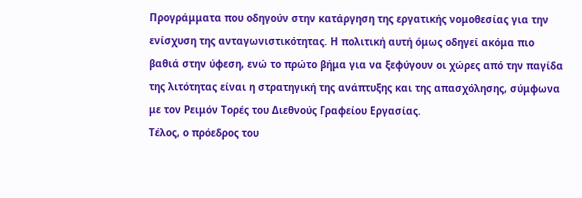Προγράμματα που οδηγούν στην κατάργηση της εργατικής νομοθεσίας για την ενίσχυση της ανταγωνιστικότητας. Η πολιτική αυτή όμως οδηγεί ακόμα πιο βαθιά στην ύφεση, ενώ το πρώτο βήμα για να ξεφύγουν οι χώρες από την παγίδα της λιτότητας είναι η στρατηγική της ανάπτυξης και της απασχόλησης, σύμφωνα με τον Ρειμόν Τορές του Διεθνούς Γραφείου Εργασίας.
Τέλος, ο πρόεδρος του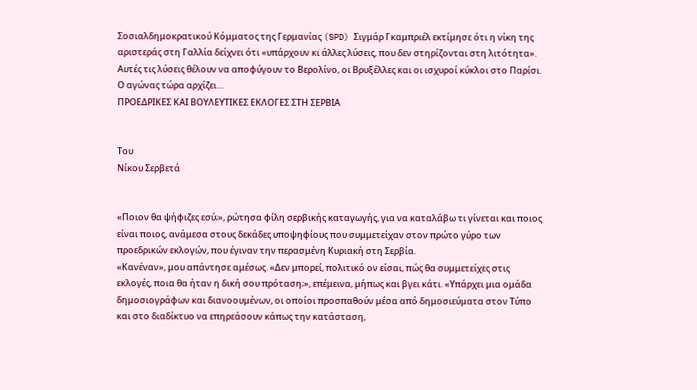Σοσιαλδημοκρατικού Κόμματος της Γερμανίας (SPD) Σιγμάρ Γκαμπριέλ εκτίμησε ότι η νίκη της αριστεράς στη Γαλλία δείχνει ότι «υπάρχουν κι άλλες λύσεις, που δεν στηρίζονται στη λιτότητα». Αυτές τις λύσεις θέλουν να αποφύγουν το Βερολίνο, οι Βρυξέλλες και οι ισχυροί κύκλοι στο Παρίσι. Ο αγώνας τώρα αρχίζει…
ΠΡΟΕΔΡΙΚΕΣ ΚΑΙ ΒΟΥΛΕΥΤΙΚΕΣ ΕΚΛΟΓΕΣ ΣΤΗ ΣΕΡΒΙΑ


Του
Νίκου Σερβετά


«Ποιoν θα ψήφιζες εσύ;», ρώτησα φίλη σερβικής καταγωγής, για να καταλάβω τι γίνεται και ποιος είναι ποιος, ανάμεσα στους δεκάδες υποψηφίους που συμμετείχαν στον πρώτο γύρo των προεδρικών εκλογών, που έγιναν την περασμένη Κυριακή στη Σερβία.
«Κανέναν», μου απάντησε αμέσως. «Δεν μπορεί, πολιτικό ον είσαι, πώς θα συμμετείχες στις εκλογές, ποια θα ήταν η δική σου πρόταση;», επέμεινα, μήπως και βγει κάτι. «Υπάρχει μια ομάδα δημοσιογράφων και διανοουμένων, οι οποίοι προσπαθούν μέσα από δημοσιεύματα στον Τύπο και στο διαδίκτυο να επηρεάσουν κάπως την κατάσταση,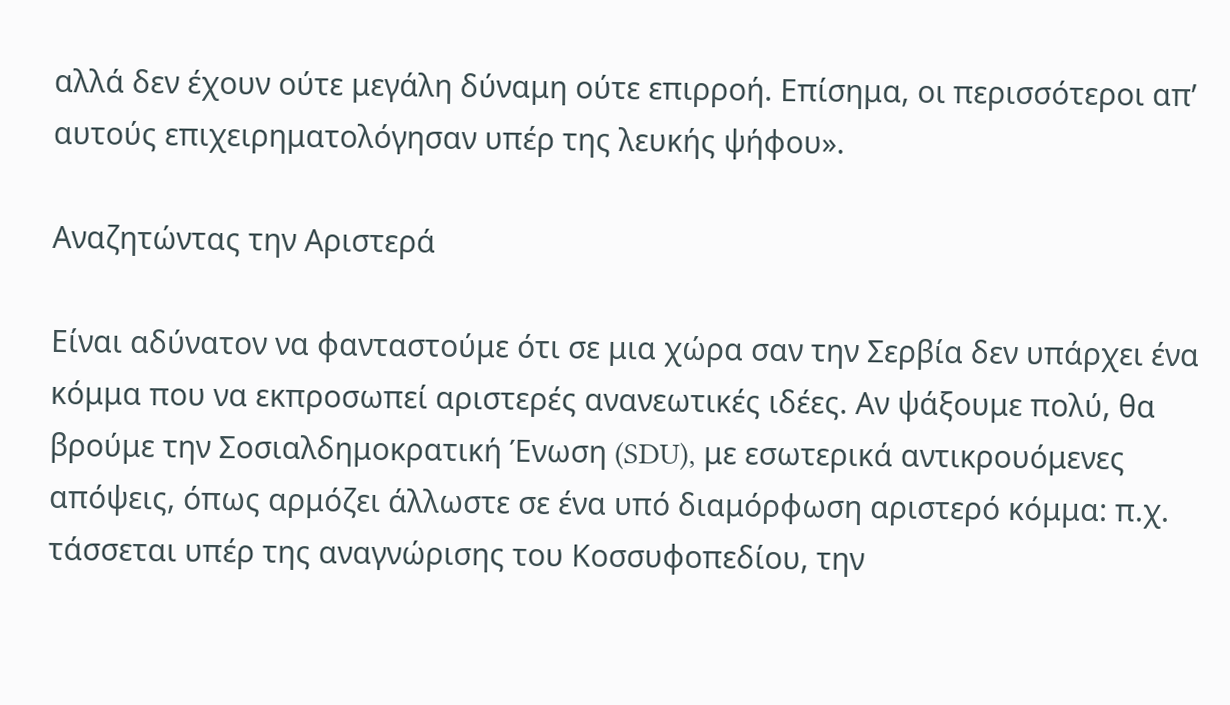αλλά δεν έχουν ούτε μεγάλη δύναμη ούτε επιρροή. Επίσημα, οι περισσότεροι απ’ αυτούς επιχειρηματολόγησαν υπέρ της λευκής ψήφου».

Αναζητώντας την Αριστερά

Είναι αδύνατον να φανταστούμε ότι σε μια χώρα σαν την Σερβία δεν υπάρχει ένα κόμμα που να εκπροσωπεί αριστερές ανανεωτικές ιδέες. Αν ψάξουμε πολύ, θα βρούμε την Σοσιαλδημοκρατική Ένωση (SDU), με εσωτερικά αντικρουόμενες απόψεις, όπως αρμόζει άλλωστε σε ένα υπό διαμόρφωση αριστερό κόμμα: π.χ. τάσσεται υπέρ της αναγνώρισης του Κοσσυφοπεδίου, την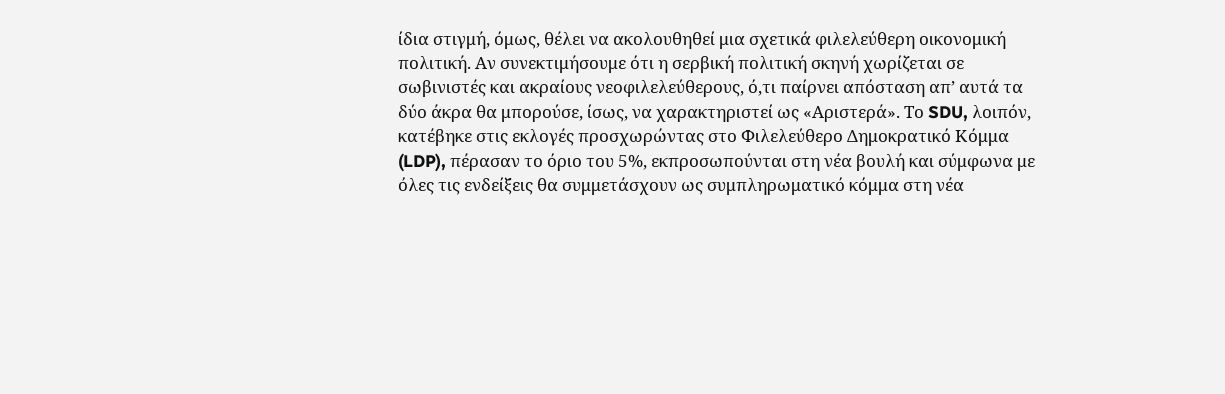ίδια στιγμή, όμως, θέλει να ακολουθηθεί μια σχετικά φιλελεύθερη οικονομική πολιτική. Αν συνεκτιμήσουμε ότι η σερβική πολιτική σκηνή χωρίζεται σε σωβινιστές και ακραίους νεοφιλελεύθερους, ό,τι παίρνει απόσταση απ’ αυτά τα δύο άκρα θα μπορούσε, ίσως, να χαρακτηριστεί ως «Αριστερά». Το SDU, λοιπόν, κατέβηκε στις εκλογές προσχωρώντας στο Φιλελεύθερο Δημοκρατικό Κόμμα (LDP), πέρασαν το όριο του 5%, εκπροσωπούνται στη νέα βουλή και σύμφωνα με όλες τις ενδείξεις θα συμμετάσχουν ως συμπληρωματικό κόμμα στη νέα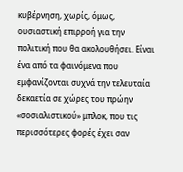κυβέρνηση, χωρίς, όμως, ουσιαστική επιρροή για την πολιτική που θα ακολουθήσει. Είναι ένα από τα φαινόμενα που εμφανίζονται συχνά την τελευταία δεκαετία σε χώρες του πρώην «σοσιαλιστικού» μπλοκ, που τις περισσότερες φορές έχει σαν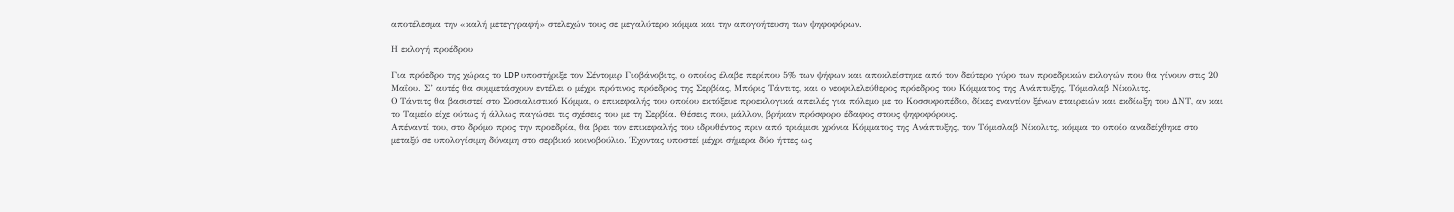αποτέλεσμα την «καλή μετεγγραφή» στελεχών τους σε μεγαλύτερο κόμμα και την απογοήτευση των ψηφοφόρων.

Η εκλογή προέδρου

Για πρόεδρο της χώρας το LDP υποστήριξε τον Σέντομιρ Γιοβάνοβιτς, ο οποίος έλαβε περίπου 5% των ψήφων και αποκλείστηκε από τον δεύτερο γύρο των προεδρικών εκλογών που θα γίνουν στις 20 Μαΐου. Σ’ αυτές θα συμμετάσχουν εντέλει ο μέχρι πρότινος πρόεδρος της Σερβίας, Μπόρις Τάντιτς, και ο νεοφιλελεύθερος πρόεδρος του Κόμματος της Ανάπτυξης, Τόμισλαβ Νίκολιτς.
Ο Τάντιτς θα βασιστεί στο Σοσιαλιστικό Κόμμα, ο επικεφαλής του οποίου εκτόξευε προεκλογικά απειλές για πόλεμο με το Κοσσυφοπέδιο, δίκες εναντίον ξένων εταιρειών και εκδίωξη του ΔΝΤ, αν και το Ταμείο είχε ούτως ή άλλως παγώσει τις σχέσεις του με τη Σερβία. Θέσεις που, μάλλον, βρήκαν πρόσφορο έδαφος στους ψηφοφόρους.
Απέναντί του, στο δρόμο προς την προεδρία, θα βρει τον επικεφαλής του ιδρυθέντος πριν από τριάμισι χρόνια Κόμματος της Ανάπτυξης, τον Τόμισλαβ Νίκολιτς, κόμμα το οποίο αναδείχθηκε στο μεταξύ σε υπολογίσιμη δύναμη στο σερβικό κοινοβούλιο. Έχοντας υποστεί μέχρι σήμερα δύο ήττες ως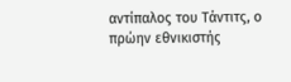αντίπαλος του Τάντιτς, ο πρώην εθνικιστής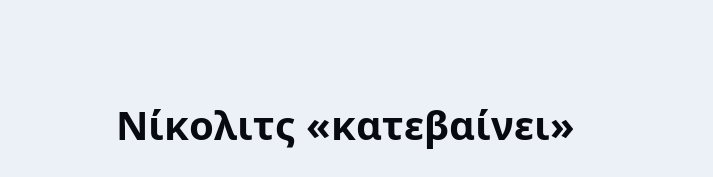Νίκολιτς «κατεβαίνει»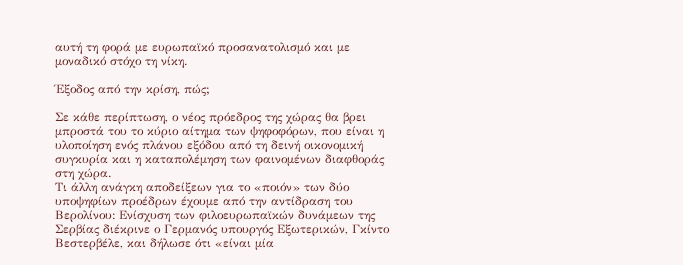αυτή τη φορά με ευρωπαϊκό προσανατολισμό και με μοναδικό στόχο τη νίκη.

Έξοδος από την κρίση, πώς;

Σε κάθε περίπτωση, ο νέος πρόεδρος της χώρας θα βρει μπροστά του το κύριο αίτημα των ψηφοφόρων, που είναι η υλοποίηση ενός πλάνου εξόδου από τη δεινή οικονομική συγκυρία και η καταπολέμηση των φαινομένων διαφθοράς στη χώρα.
Τι άλλη ανάγκη αποδείξεων για το «ποιόν» των δύο υποψηφίων προέδρων έχουμε από την αντίδραση του Βερολίνου: Ενίσχυση των φιλοευρωπαϊκών δυνάμεων της Σερβίας διέκρινε ο Γερμανός υπουργός Εξωτερικών, Γκίντο Βεστερβέλε, και δήλωσε ότι «είναι μία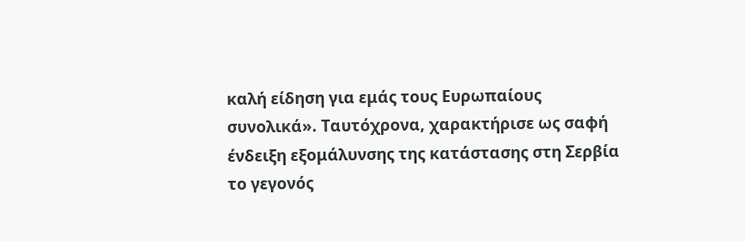καλή είδηση για εμάς τους Ευρωπαίους συνολικά». Ταυτόχρονα, χαρακτήρισε ως σαφή ένδειξη εξομάλυνσης της κατάστασης στη Σερβία το γεγονός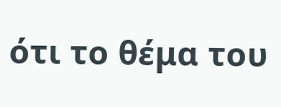ότι το θέμα του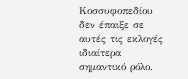Κοσσυφοπεδίου δεν έπαιξε σε αυτές τις εκλογές ιδιαίτερα σημαντικό ρόλο.